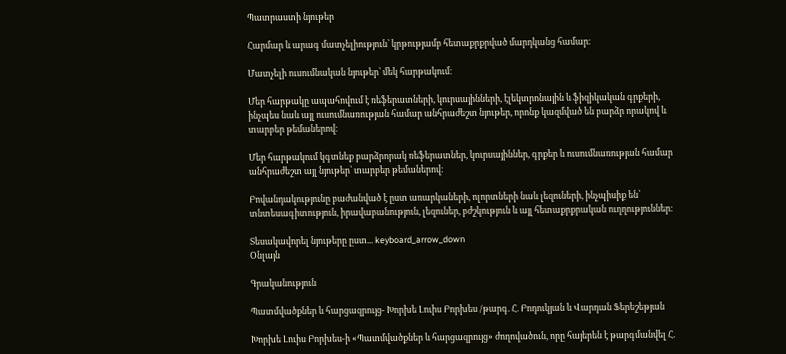Պատրաստի նյութեր

Հարմար և արագ մատչելիություն՝ կրթությամբ հետաքրքրված մարդկանց համար։

Մատչելի ուսումնական նյութեր՝ մեկ հարթակում։

Մեր հարթակը ապահովում է ռեֆերատների, կուրսայինների, էլեկտրոնային և ֆիզիկական գրքերի, ինչպես նաև այլ ուսումնառության համար անհրաժեշտ նյութեր, որոնք կազմված են բարձր որակով և տարբեր թեմաներով։

Մեր հարթակում կգտնեք բարձրորակ ռեֆերատներ, կուրսայիններ, գրքեր և ուսումնառության համար անհրաժեշտ այլ նյութեր՝ տարբեր թեմաներով։

Բովանդակությունը բաժանված է ըստ առարկաների, ոլորտների նաև լեզուների, ինչպիսիք են՝ տնտեսագիտություն, իրավաբանություն, լեզուներ, բժշկություն և այլ հետաքրքրական ուղղություններ։

Տեսակավորել նյութերը ըստ... keyboard_arrow_down
Օնլայն

Գրականություն

Պատմվածքներ և հարցազրույց- Խորխե Լուիս Բորխես /թարգ. Հ. Բոդուկյան և Վարդան Ֆերեշեթյան

Խորխե Լուիս Բորխես-ի «Պատմվածքներ և հարցազրույց» ժողովածուն, որը հայերեն է թարգմանվել Հ.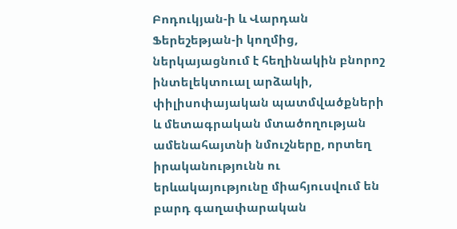Բոդուկյան-ի և Վարդան Ֆերեշեթյան-ի կողմից, ներկայացնում է հեղինակին բնորոշ ինտելեկտուալ արձակի, փիլիսոփայական պատմվածքների և մետագրական մտածողության ամենահայտնի նմուշները, որտեղ իրականությունն ու երևակայությունը միահյուսվում են բարդ գաղափարական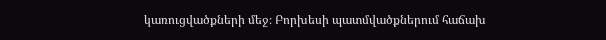կառուցվածքների մեջ։ Բորխեսի պատմվածքներում հաճախ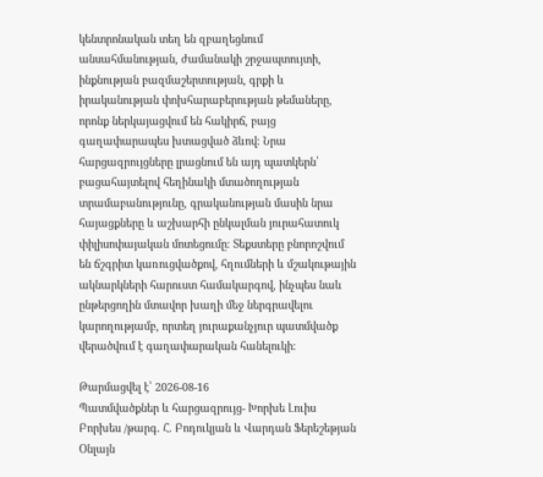կենտրոնական տեղ են զբաղեցնում անսահմանության, ժամանակի շրջապտույտի, ինքնության բազմաշերտության, գրքի և իրականության փոխհարաբերության թեմաները, որոնք ներկայացվում են հակիրճ, բայց գաղափարապես խտացված ձևով։ Նրա հարցազրույցները լրացնում են այդ պատկերն՝ բացահայտելով հեղինակի մտածողության տրամաբանությունը, գրականության մասին նրա հայացքները և աշխարհի ընկալման յուրահատուկ փիլիսոփայական մոտեցումը։ Տեքստերը բնորոշվում են ճշգրիտ կառուցվածքով, հղումների և մշակութային ակնարկների հարուստ համակարգով, ինչպես նաև ընթերցողին մտավոր խաղի մեջ ներգրավելու կարողությամբ, որտեղ յուրաքանչյուր պատմվածք վերածվում է գաղափարական հանելուկի։

Թարմացվել է՝ 2026-08-16
Պատմվածքներ և հարցազրույց- Խորխե Լուիս Բորխես /թարգ. Հ. Բոդուկյան և Վարդան Ֆերեշեթյան
Օնլայն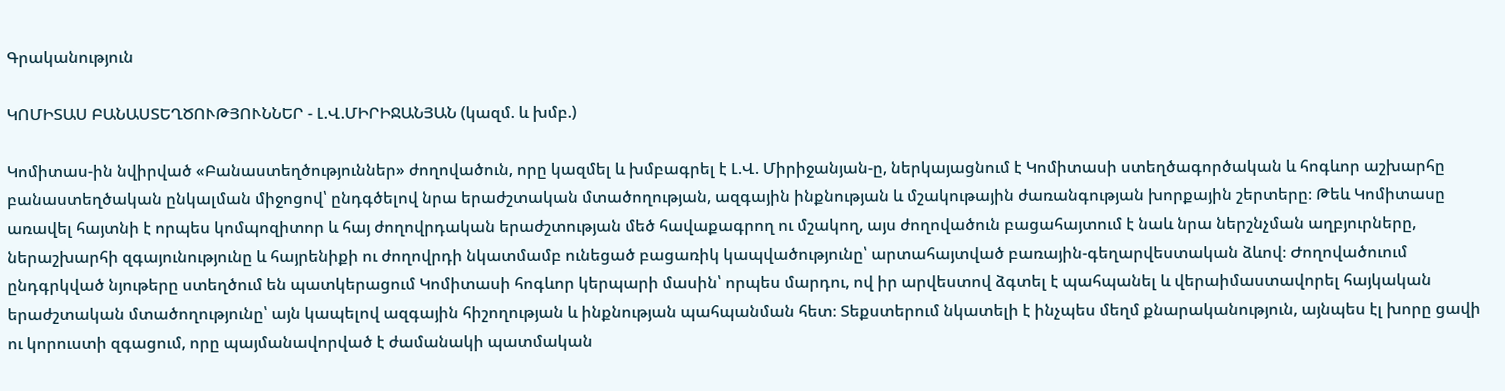Գրականություն

ԿՈՄԻՏԱՍ ԲԱՆԱՍՏԵՂԾՈՒԹՅՈՒՆՆԵՐ - Լ.Վ.ՄԻՐԻՋԱՆՅԱՆ (կազմ. և խմբ.)

Կոմիտաս-ին նվիրված «Բանաստեղծություններ» ժողովածուն, որը կազմել և խմբագրել է Լ.Վ. Միրիջանյան-ը, ներկայացնում է Կոմիտասի ստեղծագործական և հոգևոր աշխարհը բանաստեղծական ընկալման միջոցով՝ ընդգծելով նրա երաժշտական մտածողության, ազգային ինքնության և մշակութային ժառանգության խորքային շերտերը։ Թեև Կոմիտասը առավել հայտնի է որպես կոմպոզիտոր և հայ ժողովրդական երաժշտության մեծ հավաքագրող ու մշակող, այս ժողովածուն բացահայտում է նաև նրա ներշնչման աղբյուրները, ներաշխարհի զգայունությունը և հայրենիքի ու ժողովրդի նկատմամբ ունեցած բացառիկ կապվածությունը՝ արտահայտված բառային-գեղարվեստական ձևով։ Ժողովածուում ընդգրկված նյութերը ստեղծում են պատկերացում Կոմիտասի հոգևոր կերպարի մասին՝ որպես մարդու, ով իր արվեստով ձգտել է պահպանել և վերաիմաստավորել հայկական երաժշտական մտածողությունը՝ այն կապելով ազգային հիշողության և ինքնության պահպանման հետ։ Տեքստերում նկատելի է ինչպես մեղմ քնարականություն, այնպես էլ խորը ցավի ու կորուստի զգացում, որը պայմանավորված է ժամանակի պատմական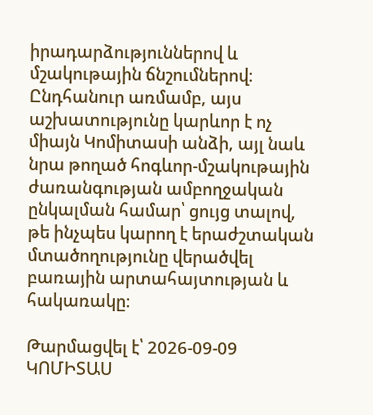իրադարձություններով և մշակութային ճնշումներով։ Ընդհանուր առմամբ, այս աշխատությունը կարևոր է ոչ միայն Կոմիտասի անձի, այլ նաև նրա թողած հոգևոր-մշակութային ժառանգության ամբողջական ընկալման համար՝ ցույց տալով, թե ինչպես կարող է երաժշտական մտածողությունը վերածվել բառային արտահայտության և հակառակը։

Թարմացվել է՝ 2026-09-09
ԿՈՄԻՏԱՍ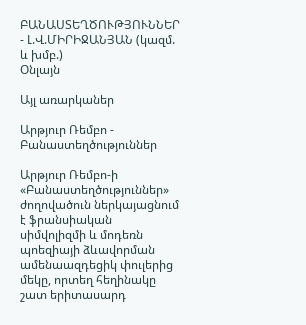ԲԱՆԱՍՏԵՂԾՈՒԹՅՈՒՆՆԵՐ - Լ.Վ.ՄԻՐԻՋԱՆՅԱՆ (կազմ. և խմբ.)
Օնլայն

Այլ առարկաներ

Արթյուր Ռեմբո - Բանաստեղծություններ

Արթյուր Ռեմբո-ի «Բանաստեղծություններ» ժողովածուն ներկայացնում է ֆրանսիական սիմվոլիզմի և մոդեռն պոեզիայի ձևավորման ամենաազդեցիկ փուլերից մեկը, որտեղ հեղինակը շատ երիտասարդ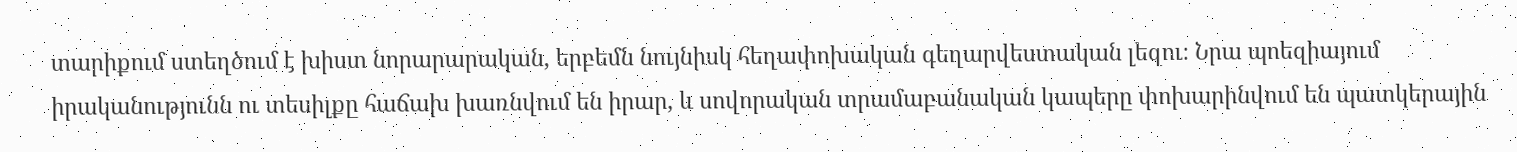տարիքում ստեղծում է խիստ նորարարական, երբեմն նույնիսկ հեղափոխական գեղարվեստական լեզու։ Նրա պոեզիայում իրականությունն ու տեսիլքը հաճախ խառնվում են իրար, և սովորական տրամաբանական կապերը փոխարինվում են պատկերային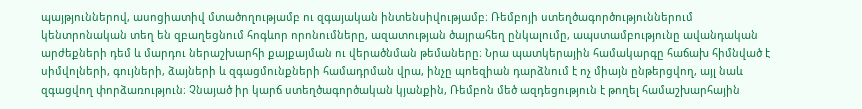պայթյուններով, ասոցիատիվ մտածողությամբ ու զգայական ինտենսիվությամբ։ Ռեմբոյի ստեղծագործություններում կենտրոնական տեղ են զբաղեցնում հոգևոր որոնումները, ազատության ծայրահեղ ընկալումը, ապստամբությունը ավանդական արժեքների դեմ և մարդու ներաշխարհի քայքայման ու վերածնման թեմաները։ Նրա պատկերային համակարգը հաճախ հիմնված է սիմվոլների, գույների, ձայների և զգացմունքների համադրման վրա, ինչը պոեզիան դարձնում է ոչ միայն ընթերցվող, այլ նաև զգացվող փորձառություն։ Չնայած իր կարճ ստեղծագործական կյանքին, Ռեմբոն մեծ ազդեցություն է թողել համաշխարհային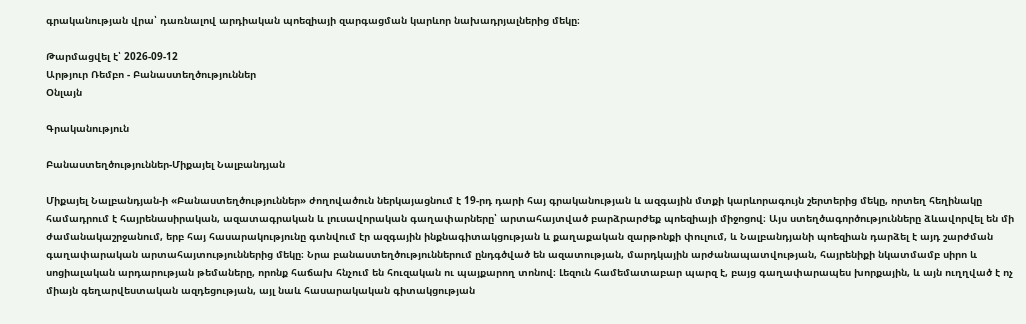գրականության վրա՝ դառնալով արդիական պոեզիայի զարգացման կարևոր նախադրյալներից մեկը։

Թարմացվել է՝ 2026-09-12
Արթյուր Ռեմբո - Բանաստեղծություններ
Օնլայն

Գրականություն

Բանաստեղծություններ-Միքայել Նալբանդյան

Միքայել Նալբանդյան-ի «Բանաստեղծություններ» ժողովածուն ներկայացնում է 19-րդ դարի հայ գրականության և ազգային մտքի կարևորագույն շերտերից մեկը, որտեղ հեղինակը համադրում է հայրենասիրական, ազատագրական և լուսավորական գաղափարները՝ արտահայտված բարձրարժեք պոեզիայի միջոցով։ Այս ստեղծագործությունները ձևավորվել են մի ժամանակաշրջանում, երբ հայ հասարակությունը գտնվում էր ազգային ինքնագիտակցության և քաղաքական զարթոնքի փուլում, և Նալբանդյանի պոեզիան դարձել է այդ շարժման գաղափարական արտահայտություններից մեկը։ Նրա բանաստեղծություններում ընդգծված են ազատության, մարդկային արժանապատվության, հայրենիքի նկատմամբ սիրո և սոցիալական արդարության թեմաները, որոնք հաճախ հնչում են հուզական ու պայքարող տոնով։ Լեզուն համեմատաբար պարզ է, բայց գաղափարապես խորքային, և այն ուղղված է ոչ միայն գեղարվեստական ազդեցության, այլ նաև հասարակական գիտակցության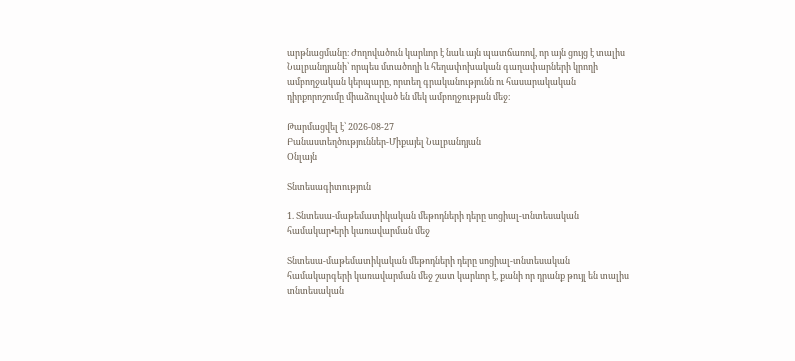արթնացմանը։ Ժողովածուն կարևոր է նաև այն պատճառով, որ այն ցույց է տալիս Նալբանդյանի՝ որպես մտածողի և հեղափոխական գաղափարների կրողի ամբողջական կերպարը, որտեղ գրականությունն ու հասարակական դիրքորոշումը միաձուլված են մեկ ամբողջության մեջ։

Թարմացվել է՝ 2026-08-27
Բանաստեղծություններ-Միքայել Նալբանդյան
Օնլայն

Տնտեսագիտություն

1. Տնտեսա-մաթեմատիկական մեթոդների դերը սոցիալ-տնտեսական համակար•երի կառավարման մեջ

Տնտեսա-մաթեմատիկական մեթոդների դերը սոցիալ-տնտեսական համակարգերի կառավարման մեջ շատ կարևոր է, քանի որ դրանք թույլ են տալիս տնտեսական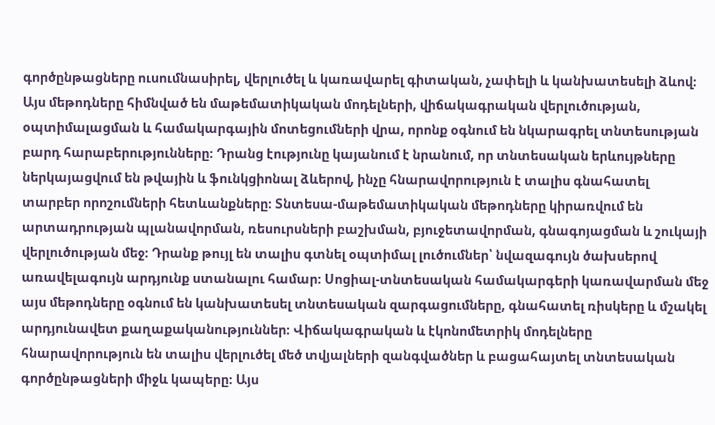գործընթացները ուսումնասիրել, վերլուծել և կառավարել գիտական, չափելի և կանխատեսելի ձևով։ Այս մեթոդները հիմնված են մաթեմատիկական մոդելների, վիճակագրական վերլուծության, օպտիմալացման և համակարգային մոտեցումների վրա, որոնք օգնում են նկարագրել տնտեսության բարդ հարաբերությունները։ Դրանց էությունը կայանում է նրանում, որ տնտեսական երևույթները ներկայացվում են թվային և ֆունկցիոնալ ձևերով, ինչը հնարավորություն է տալիս գնահատել տարբեր որոշումների հետևանքները։ Տնտեսա-մաթեմատիկական մեթոդները կիրառվում են արտադրության պլանավորման, ռեսուրսների բաշխման, բյուջետավորման, գնագոյացման և շուկայի վերլուծության մեջ։ Դրանք թույլ են տալիս գտնել օպտիմալ լուծումներ՝ նվազագույն ծախսերով առավելագույն արդյունք ստանալու համար։ Սոցիալ-տնտեսական համակարգերի կառավարման մեջ այս մեթոդները օգնում են կանխատեսել տնտեսական զարգացումները, գնահատել ռիսկերը և մշակել արդյունավետ քաղաքականություններ։ Վիճակագրական և էկոնոմետրիկ մոդելները հնարավորություն են տալիս վերլուծել մեծ տվյալների զանգվածներ և բացահայտել տնտեսական գործընթացների միջև կապերը։ Այս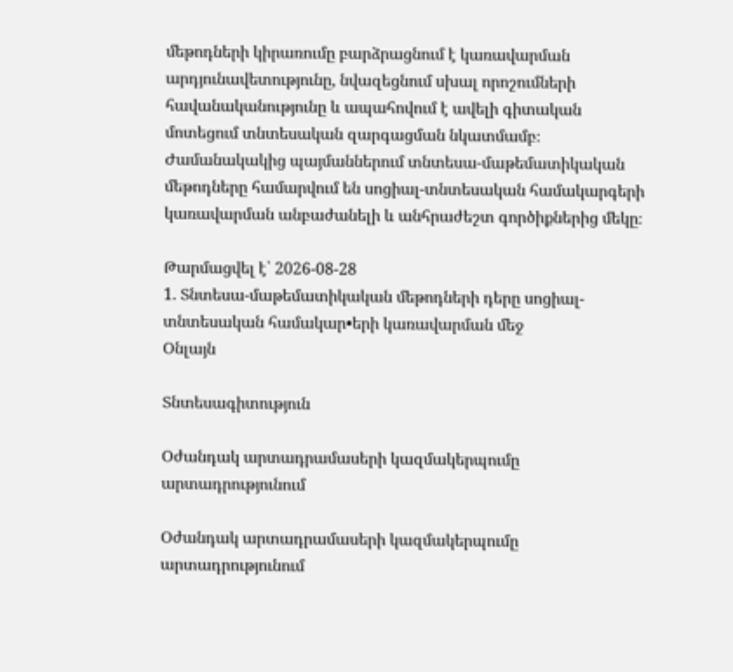մեթոդների կիրառումը բարձրացնում է կառավարման արդյունավետությունը, նվազեցնում սխալ որոշումների հավանականությունը և ապահովում է ավելի գիտական մոտեցում տնտեսական զարգացման նկատմամբ։ Ժամանակակից պայմաններում տնտեսա-մաթեմատիկական մեթոդները համարվում են սոցիալ-տնտեսական համակարգերի կառավարման անբաժանելի և անհրաժեշտ գործիքներից մեկը։

Թարմացվել է՝ 2026-08-28
1. Տնտեսա-մաթեմատիկական մեթոդների դերը սոցիալ-տնտեսական համակար•երի կառավարման մեջ
Օնլայն

Տնտեսագիտություն

Օժանդակ արտադրամասերի կազմակերպումը արտադրությունում

Օժանդակ արտադրամասերի կազմակերպումը արտադրությունում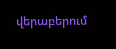վերաբերում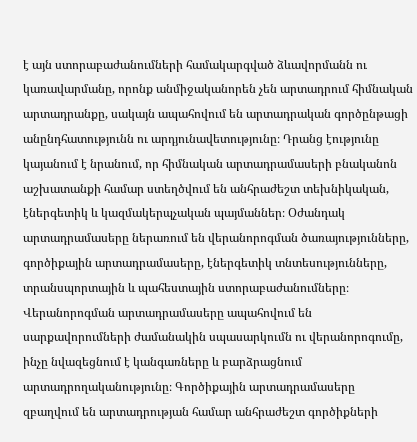է այն ստորաբաժանումների համակարգված ձևավորմանն ու կառավարմանը, որոնք անմիջականորեն չեն արտադրում հիմնական արտադրանքը, սակայն ապահովում են արտադրական գործընթացի անընդհատությունն ու արդյունավետությունը։ Դրանց էությունը կայանում է նրանում, որ հիմնական արտադրամասերի բնականոն աշխատանքի համար ստեղծվում են անհրաժեշտ տեխնիկական, էներգետիկ և կազմակերպչական պայմաններ։ Օժանդակ արտադրամասերը ներառում են վերանորոգման ծառայությունները, գործիքային արտադրամասերը, էներգետիկ տնտեսությունները, տրանսպորտային և պահեստային ստորաբաժանումները։ Վերանորոգման արտադրամասերը ապահովում են սարքավորումների ժամանակին սպասարկումն ու վերանորոգումը, ինչը նվազեցնում է կանգառները և բարձրացնում արտադրողականությունը։ Գործիքային արտադրամասերը զբաղվում են արտադրության համար անհրաժեշտ գործիքների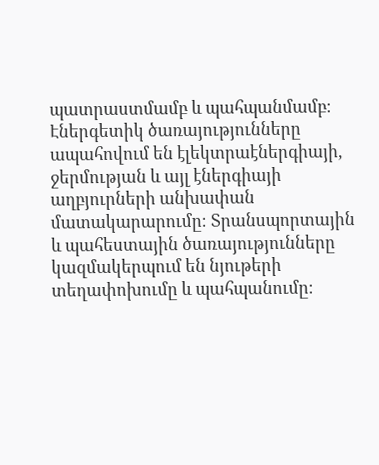պատրաստմամբ և պահպանմամբ։ Էներգետիկ ծառայությունները ապահովում են էլեկտրաէներգիայի, ջերմության և այլ էներգիայի աղբյուրների անխափան մատակարարումը։ Տրանսպորտային և պահեստային ծառայությունները կազմակերպում են նյութերի տեղափոխումը և պահպանումը։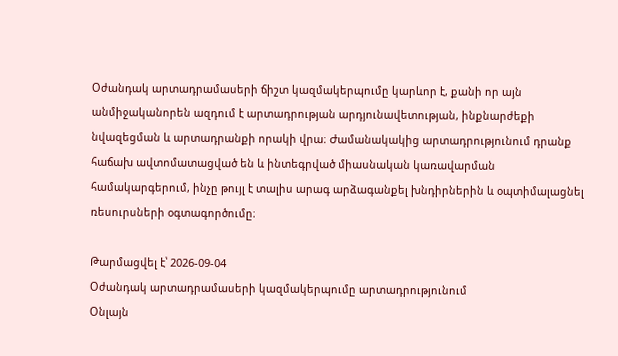Օժանդակ արտադրամասերի ճիշտ կազմակերպումը կարևոր է, քանի որ այն անմիջականորեն ազդում է արտադրության արդյունավետության, ինքնարժեքի նվազեցման և արտադրանքի որակի վրա։ Ժամանակակից արտադրությունում դրանք հաճախ ավտոմատացված են և ինտեգրված միասնական կառավարման համակարգերում, ինչը թույլ է տալիս արագ արձագանքել խնդիրներին և օպտիմալացնել ռեսուրսների օգտագործումը։

Թարմացվել է՝ 2026-09-04
Օժանդակ արտադրամասերի կազմակերպումը արտադրությունում
Օնլայն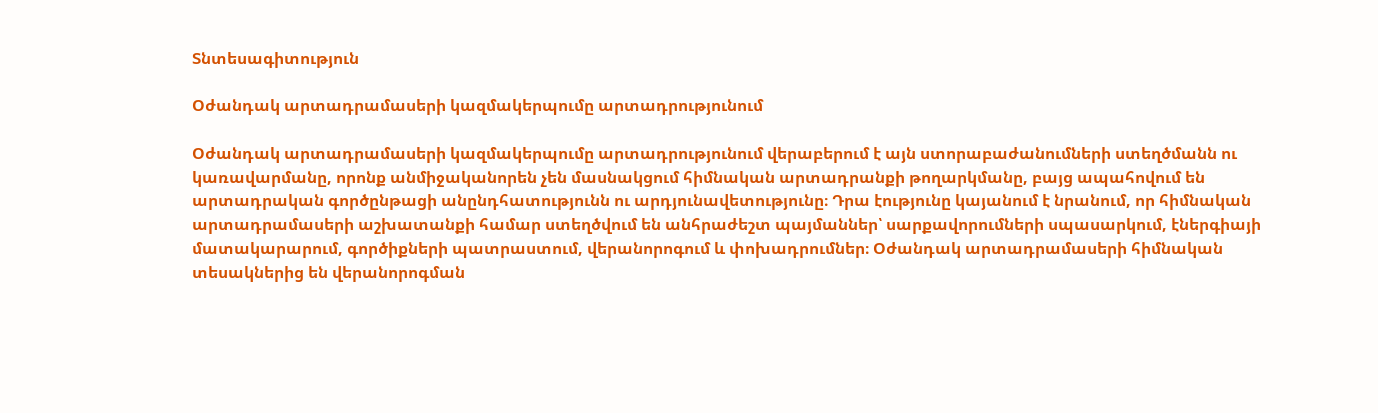Տնտեսագիտություն

Օժանդակ արտադրամասերի կազմակերպումը արտադրությունում

Օժանդակ արտադրամասերի կազմակերպումը արտադրությունում վերաբերում է այն ստորաբաժանումների ստեղծմանն ու կառավարմանը, որոնք անմիջականորեն չեն մասնակցում հիմնական արտադրանքի թողարկմանը, բայց ապահովում են արտադրական գործընթացի անընդհատությունն ու արդյունավետությունը։ Դրա էությունը կայանում է նրանում, որ հիմնական արտադրամասերի աշխատանքի համար ստեղծվում են անհրաժեշտ պայմաններ՝ սարքավորումների սպասարկում, էներգիայի մատակարարում, գործիքների պատրաստում, վերանորոգում և փոխադրումներ։ Օժանդակ արտադրամասերի հիմնական տեսակներից են վերանորոգման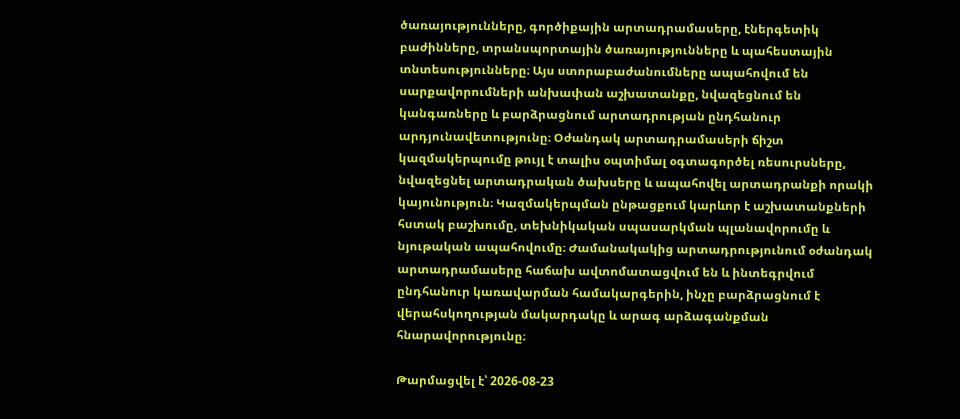ծառայությունները, գործիքային արտադրամասերը, էներգետիկ բաժինները, տրանսպորտային ծառայությունները և պահեստային տնտեսությունները։ Այս ստորաբաժանումները ապահովում են սարքավորումների անխափան աշխատանքը, նվազեցնում են կանգառները և բարձրացնում արտադրության ընդհանուր արդյունավետությունը։ Օժանդակ արտադրամասերի ճիշտ կազմակերպումը թույլ է տալիս օպտիմալ օգտագործել ռեսուրսները, նվազեցնել արտադրական ծախսերը և ապահովել արտադրանքի որակի կայունություն։ Կազմակերպման ընթացքում կարևոր է աշխատանքների հստակ բաշխումը, տեխնիկական սպասարկման պլանավորումը և նյութական ապահովումը։ Ժամանակակից արտադրությունում օժանդակ արտադրամասերը հաճախ ավտոմատացվում են և ինտեգրվում ընդհանուր կառավարման համակարգերին, ինչը բարձրացնում է վերահսկողության մակարդակը և արագ արձագանքման հնարավորությունը։

Թարմացվել է՝ 2026-08-23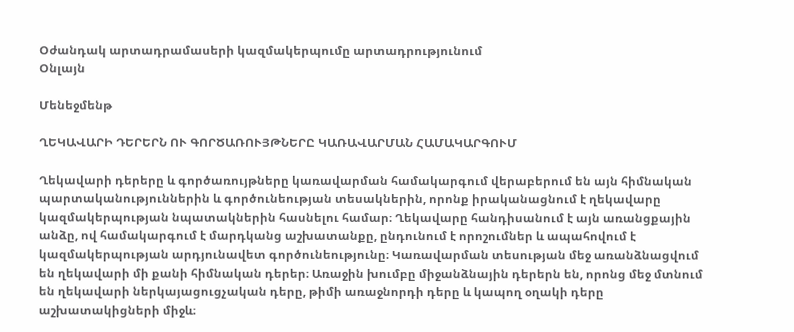Օժանդակ արտադրամասերի կազմակերպումը արտադրությունում
Օնլայն

Մենեջմենթ

ՂԵԿԱՎԱՐԻ ԴԵՐԵՐՆ ՈՒ ԳՈՐԾԱՌՈՒՅԹՆԵՐԸ ԿԱՌԱՎԱՐՄԱՆ ՀԱՄԱԿԱՐԳՈՒՄ

Ղեկավարի դերերը և գործառույթները կառավարման համակարգում վերաբերում են այն հիմնական պարտականություններին և գործունեության տեսակներին, որոնք իրականացնում է ղեկավարը կազմակերպության նպատակներին հասնելու համար։ Ղեկավարը հանդիսանում է այն առանցքային անձը, ով համակարգում է մարդկանց աշխատանքը, ընդունում է որոշումներ և ապահովում է կազմակերպության արդյունավետ գործունեությունը։ Կառավարման տեսության մեջ առանձնացվում են ղեկավարի մի քանի հիմնական դերեր։ Առաջին խումբը միջանձնային դերերն են, որոնց մեջ մտնում են ղեկավարի ներկայացուցչական դերը, թիմի առաջնորդի դերը և կապող օղակի դերը աշխատակիցների միջև։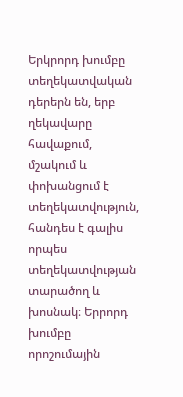Երկրորդ խումբը տեղեկատվական դերերն են, երբ ղեկավարը հավաքում, մշակում և փոխանցում է տեղեկատվություն, հանդես է գալիս որպես տեղեկատվության տարածող և խոսնակ։ Երրորդ խումբը որոշումային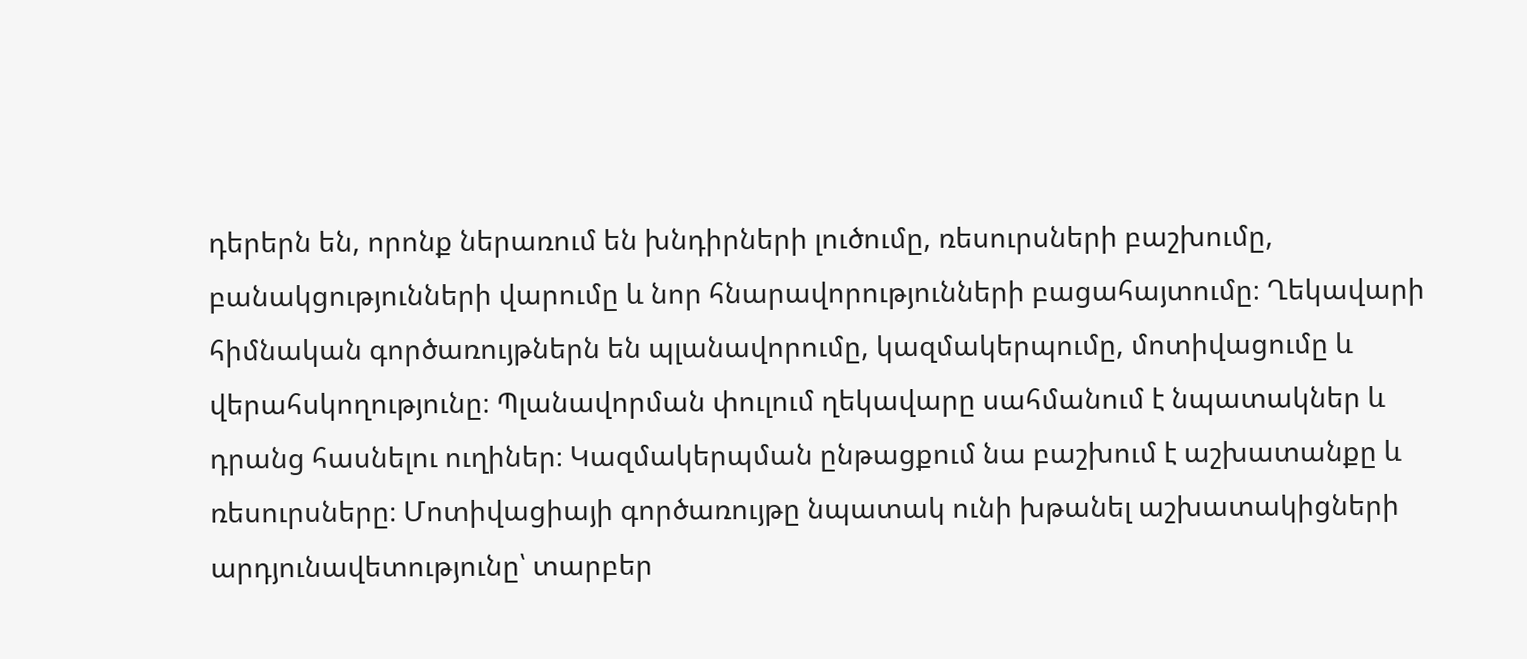դերերն են, որոնք ներառում են խնդիրների լուծումը, ռեսուրսների բաշխումը, բանակցությունների վարումը և նոր հնարավորությունների բացահայտումը։ Ղեկավարի հիմնական գործառույթներն են պլանավորումը, կազմակերպումը, մոտիվացումը և վերահսկողությունը։ Պլանավորման փուլում ղեկավարը սահմանում է նպատակներ և դրանց հասնելու ուղիներ։ Կազմակերպման ընթացքում նա բաշխում է աշխատանքը և ռեսուրսները։ Մոտիվացիայի գործառույթը նպատակ ունի խթանել աշխատակիցների արդյունավետությունը՝ տարբեր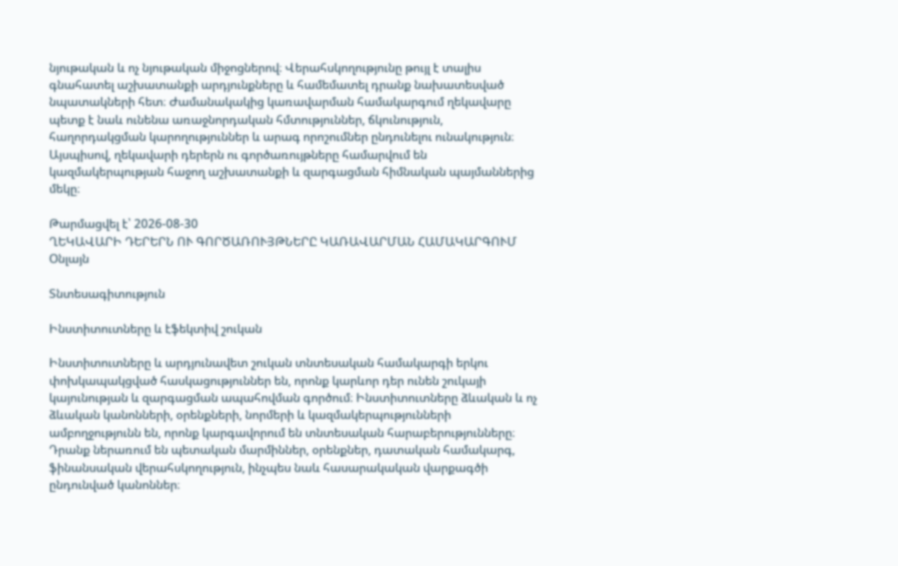նյութական և ոչ նյութական միջոցներով։ Վերահսկողությունը թույլ է տալիս գնահատել աշխատանքի արդյունքները և համեմատել դրանք նախատեսված նպատակների հետ։ Ժամանակակից կառավարման համակարգում ղեկավարը պետք է նաև ունենա առաջնորդական հմտություններ, ճկունություն, հաղորդակցման կարողություններ և արագ որոշումներ ընդունելու ունակություն։ Այսպիսով, ղեկավարի դերերն ու գործառույթները համարվում են կազմակերպության հաջող աշխատանքի և զարգացման հիմնական պայմաններից մեկը։

Թարմացվել է՝ 2026-08-30
ՂԵԿԱՎԱՐԻ ԴԵՐԵՐՆ ՈՒ ԳՈՐԾԱՌՈՒՅԹՆԵՐԸ ԿԱՌԱՎԱՐՄԱՆ ՀԱՄԱԿԱՐԳՈՒՄ
Օնլայն

Տնտեսագիտություն

Ինստիտուտները և էֆեկտիվ շուկան

Ինստիտուտները և արդյունավետ շուկան տնտեսական համակարգի երկու փոխկապակցված հասկացություններ են, որոնք կարևոր դեր ունեն շուկայի կայունության և զարգացման ապահովման գործում։ Ինստիտուտները ձևական և ոչ ձևական կանոնների, օրենքների, նորմերի և կազմակերպությունների ամբողջությունն են, որոնք կարգավորում են տնտեսական հարաբերությունները։ Դրանք ներառում են պետական մարմիններ, օրենքներ, դատական համակարգ, ֆինանսական վերահսկողություն, ինչպես նաև հասարակական վարքագծի ընդունված կանոններ։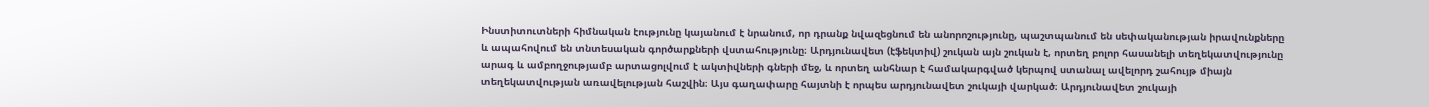Ինստիտուտների հիմնական էությունը կայանում է նրանում, որ դրանք նվազեցնում են անորոշությունը, պաշտպանում են սեփականության իրավունքները և ապահովում են տնտեսական գործարքների վստահությունը։ Արդյունավետ (էֆեկտիվ) շուկան այն շուկան է, որտեղ բոլոր հասանելի տեղեկատվությունը արագ և ամբողջությամբ արտացոլվում է ակտիվների գների մեջ, և որտեղ անհնար է համակարգված կերպով ստանալ ավելորդ շահույթ միայն տեղեկատվության առավելության հաշվին։ Այս գաղափարը հայտնի է որպես արդյունավետ շուկայի վարկած։ Արդյունավետ շուկայի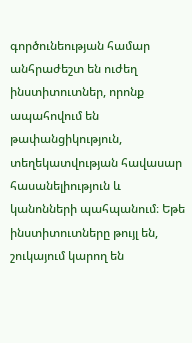գործունեության համար անհրաժեշտ են ուժեղ ինստիտուտներ, որոնք ապահովում են թափանցիկություն, տեղեկատվության հավասար հասանելիություն և կանոնների պահպանում։ Եթե ինստիտուտները թույլ են, շուկայում կարող են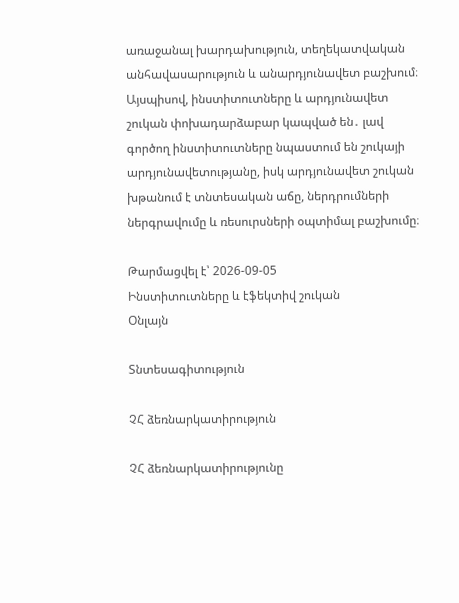առաջանալ խարդախություն, տեղեկատվական անհավասարություն և անարդյունավետ բաշխում։ Այսպիսով, ինստիտուտները և արդյունավետ շուկան փոխադարձաբար կապված են․ լավ գործող ինստիտուտները նպաստում են շուկայի արդյունավետությանը, իսկ արդյունավետ շուկան խթանում է տնտեսական աճը, ներդրումների ներգրավումը և ռեսուրսների օպտիմալ բաշխումը։

Թարմացվել է՝ 2026-09-05
Ինստիտուտները և էֆեկտիվ շուկան
Օնլայն

Տնտեսագիտություն

ՉՀ ձեռնարկատիրություն

ՉՀ ձեռնարկատիրությունը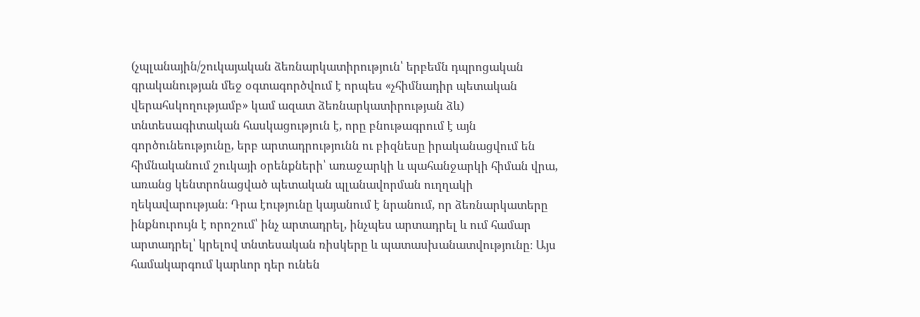(չպլանային/շուկայական ձեռնարկատիրություն՝ երբեմն դպրոցական գրականության մեջ օգտագործվում է որպես «չհիմնադիր պետական վերահսկողությամբ» կամ ազատ ձեռնարկատիրության ձև) տնտեսագիտական հասկացություն է, որը բնութագրում է այն գործունեությունը, երբ արտադրությունն ու բիզնեսը իրականացվում են հիմնականում շուկայի օրենքների՝ առաջարկի և պահանջարկի հիման վրա, առանց կենտրոնացված պետական պլանավորման ուղղակի ղեկավարության։ Դրա էությունը կայանում է նրանում, որ ձեռնարկատերը ինքնուրույն է որոշում՝ ինչ արտադրել, ինչպես արտադրել և ում համար արտադրել՝ կրելով տնտեսական ռիսկերը և պատասխանատվությունը։ Այս համակարգում կարևոր դեր ունեն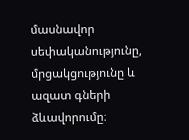մասնավոր սեփականությունը, մրցակցությունը և ազատ գների ձևավորումը։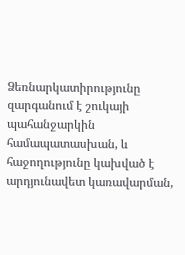Ձեռնարկատիրությունը զարգանում է շուկայի պահանջարկին համապատասխան, և հաջողությունը կախված է արդյունավետ կառավարման,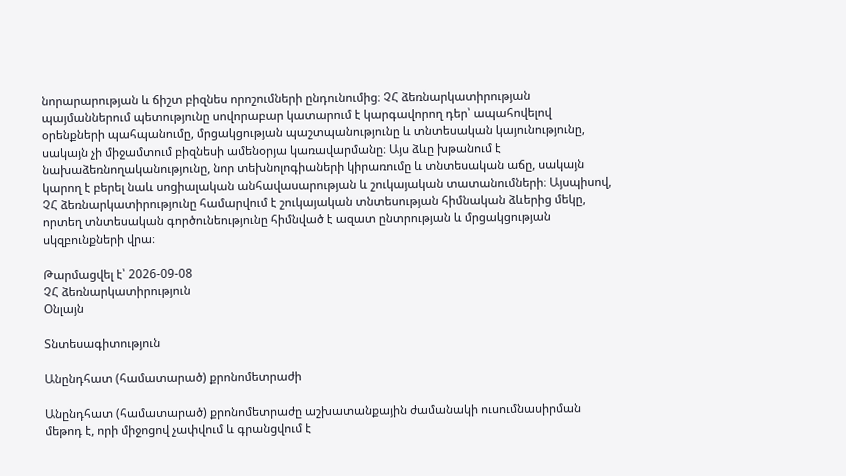նորարարության և ճիշտ բիզնես որոշումների ընդունումից։ ՉՀ ձեռնարկատիրության պայմաններում պետությունը սովորաբար կատարում է կարգավորող դեր՝ ապահովելով օրենքների պահպանումը, մրցակցության պաշտպանությունը և տնտեսական կայունությունը, սակայն չի միջամտում բիզնեսի ամենօրյա կառավարմանը։ Այս ձևը խթանում է նախաձեռնողականությունը, նոր տեխնոլոգիաների կիրառումը և տնտեսական աճը, սակայն կարող է բերել նաև սոցիալական անհավասարության և շուկայական տատանումների։ Այսպիսով, ՉՀ ձեռնարկատիրությունը համարվում է շուկայական տնտեսության հիմնական ձևերից մեկը, որտեղ տնտեսական գործունեությունը հիմնված է ազատ ընտրության և մրցակցության սկզբունքների վրա։

Թարմացվել է՝ 2026-09-08
ՉՀ ձեռնարկատիրություն
Օնլայն

Տնտեսագիտություն

Անընդհատ (համատարած) քրոնոմետրաժի

Անընդհատ (համատարած) քրոնոմետրաժը աշխատանքային ժամանակի ուսումնասիրման մեթոդ է, որի միջոցով չափվում և գրանցվում է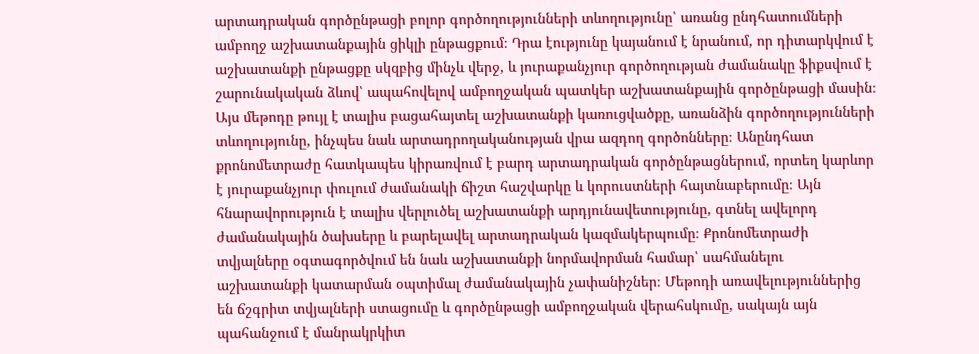արտադրական գործընթացի բոլոր գործողությունների տևողությունը՝ առանց ընդհատումների ամբողջ աշխատանքային ցիկլի ընթացքում։ Դրա էությունը կայանում է նրանում, որ դիտարկվում է աշխատանքի ընթացքը սկզբից մինչև վերջ, և յուրաքանչյուր գործողության ժամանակը ֆիքսվում է շարունակական ձևով՝ ապահովելով ամբողջական պատկեր աշխատանքային գործընթացի մասին։ Այս մեթոդը թույլ է տալիս բացահայտել աշխատանքի կառուցվածքը, առանձին գործողությունների տևողությունը, ինչպես նաև արտադրողականության վրա ազդող գործոնները։ Անընդհատ քրոնոմետրաժը հատկապես կիրառվում է բարդ արտադրական գործընթացներում, որտեղ կարևոր է յուրաքանչյուր փուլում ժամանակի ճիշտ հաշվարկը և կորուստների հայտնաբերումը։ Այն հնարավորություն է տալիս վերլուծել աշխատանքի արդյունավետությունը, գտնել ավելորդ ժամանակային ծախսերը և բարելավել արտադրական կազմակերպումը։ Քրոնոմետրաժի տվյալները օգտագործվում են նաև աշխատանքի նորմավորման համար՝ սահմանելու աշխատանքի կատարման օպտիմալ ժամանակային չափանիշներ։ Մեթոդի առավելություններից են ճշգրիտ տվյալների ստացումը և գործընթացի ամբողջական վերահսկումը, սակայն այն պահանջում է մանրակրկիտ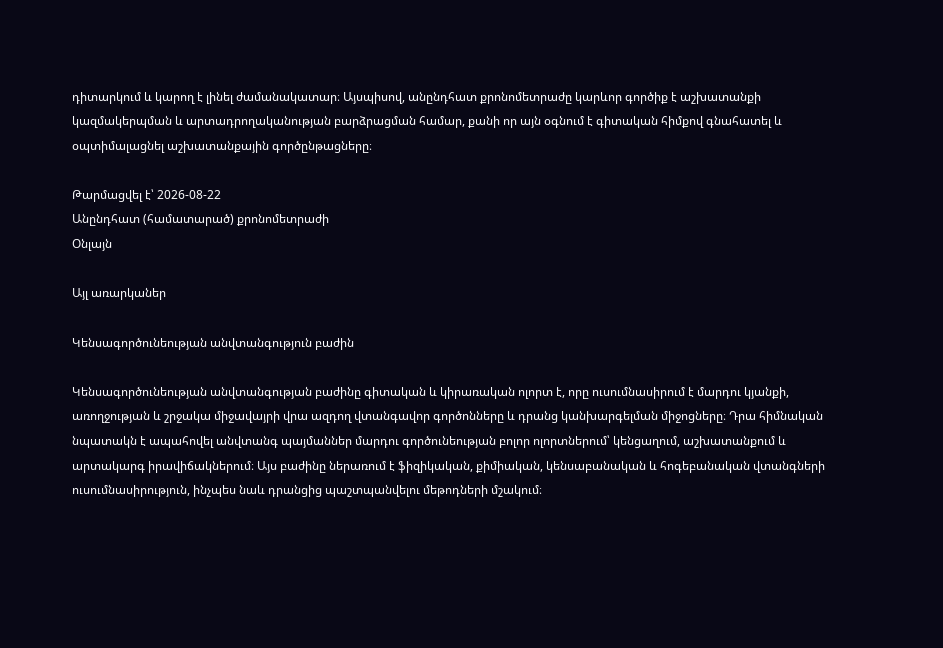դիտարկում և կարող է լինել ժամանակատար։ Այսպիսով, անընդհատ քրոնոմետրաժը կարևոր գործիք է աշխատանքի կազմակերպման և արտադրողականության բարձրացման համար, քանի որ այն օգնում է գիտական հիմքով գնահատել և օպտիմալացնել աշխատանքային գործընթացները։

Թարմացվել է՝ 2026-08-22
Անընդհատ (համատարած) քրոնոմետրաժի
Օնլայն

Այլ առարկաներ

Կենսագործունեության անվտանգություն բաժին

Կենսագործունեության անվտանգության բաժինը գիտական և կիրառական ոլորտ է, որը ուսումնասիրում է մարդու կյանքի, առողջության և շրջակա միջավայրի վրա ազդող վտանգավոր գործոնները և դրանց կանխարգելման միջոցները։ Դրա հիմնական նպատակն է ապահովել անվտանգ պայմաններ մարդու գործունեության բոլոր ոլորտներում՝ կենցաղում, աշխատանքում և արտակարգ իրավիճակներում։ Այս բաժինը ներառում է ֆիզիկական, քիմիական, կենսաբանական և հոգեբանական վտանգների ուսումնասիրություն, ինչպես նաև դրանցից պաշտպանվելու մեթոդների մշակում։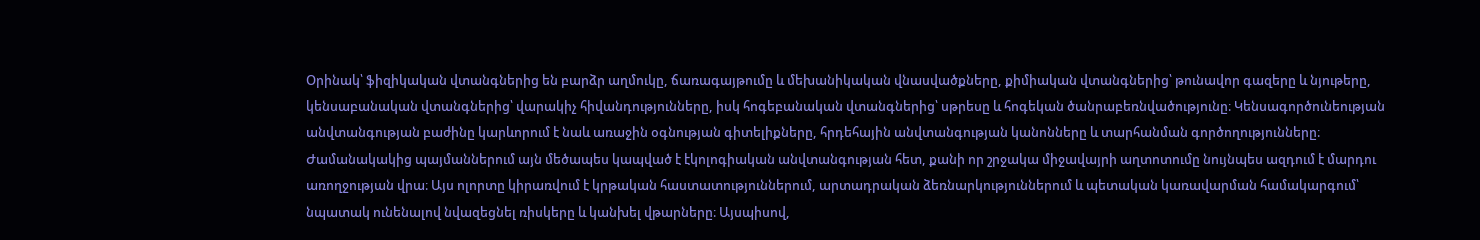Օրինակ՝ ֆիզիկական վտանգներից են բարձր աղմուկը, ճառագայթումը և մեխանիկական վնասվածքները, քիմիական վտանգներից՝ թունավոր գազերը և նյութերը, կենսաբանական վտանգներից՝ վարակիչ հիվանդությունները, իսկ հոգեբանական վտանգներից՝ սթրեսը և հոգեկան ծանրաբեռնվածությունը։ Կենսագործունեության անվտանգության բաժինը կարևորում է նաև առաջին օգնության գիտելիքները, հրդեհային անվտանգության կանոնները և տարհանման գործողությունները։ Ժամանակակից պայմաններում այն մեծապես կապված է էկոլոգիական անվտանգության հետ, քանի որ շրջակա միջավայրի աղտոտումը նույնպես ազդում է մարդու առողջության վրա։ Այս ոլորտը կիրառվում է կրթական հաստատություններում, արտադրական ձեռնարկություններում և պետական կառավարման համակարգում՝ նպատակ ունենալով նվազեցնել ռիսկերը և կանխել վթարները։ Այսպիսով,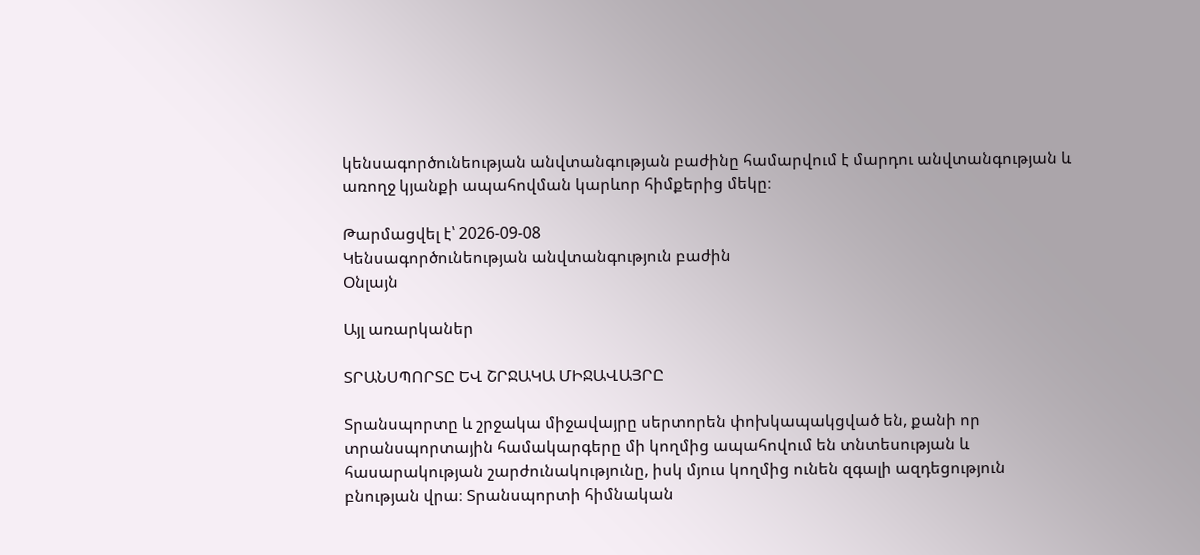կենսագործունեության անվտանգության բաժինը համարվում է մարդու անվտանգության և առողջ կյանքի ապահովման կարևոր հիմքերից մեկը։

Թարմացվել է՝ 2026-09-08
Կենսագործունեության անվտանգություն բաժին
Օնլայն

Այլ առարկաներ

ՏՐԱՆՍՊՈՐՏԸ ԵՎ ՇՐՋԱԿԱ ՄԻՋԱՎԱՅՐԸ

Տրանսպորտը և շրջակա միջավայրը սերտորեն փոխկապակցված են, քանի որ տրանսպորտային համակարգերը մի կողմից ապահովում են տնտեսության և հասարակության շարժունակությունը, իսկ մյուս կողմից ունեն զգալի ազդեցություն բնության վրա։ Տրանսպորտի հիմնական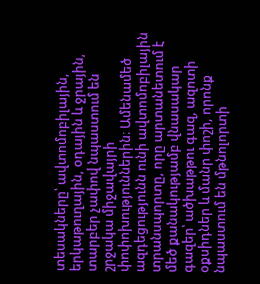տեսակները՝ ավտոմոբիլային, երկաթուղային, օդային և ջրային, տարբեր չափով նպաստում են շրջակա միջավայրի փոփոխություններին։ Ամենամեծ ազդեցությունն ունի ավտոմոբիլային տրանսպորտը, որը արտանետում է մեծ քանակությամբ վնասակար գազեր՝ ածխաթթու գազ, ազոտի օքսիդներ և մանր փոշի, որոնք նպաստում են մթնոլորտի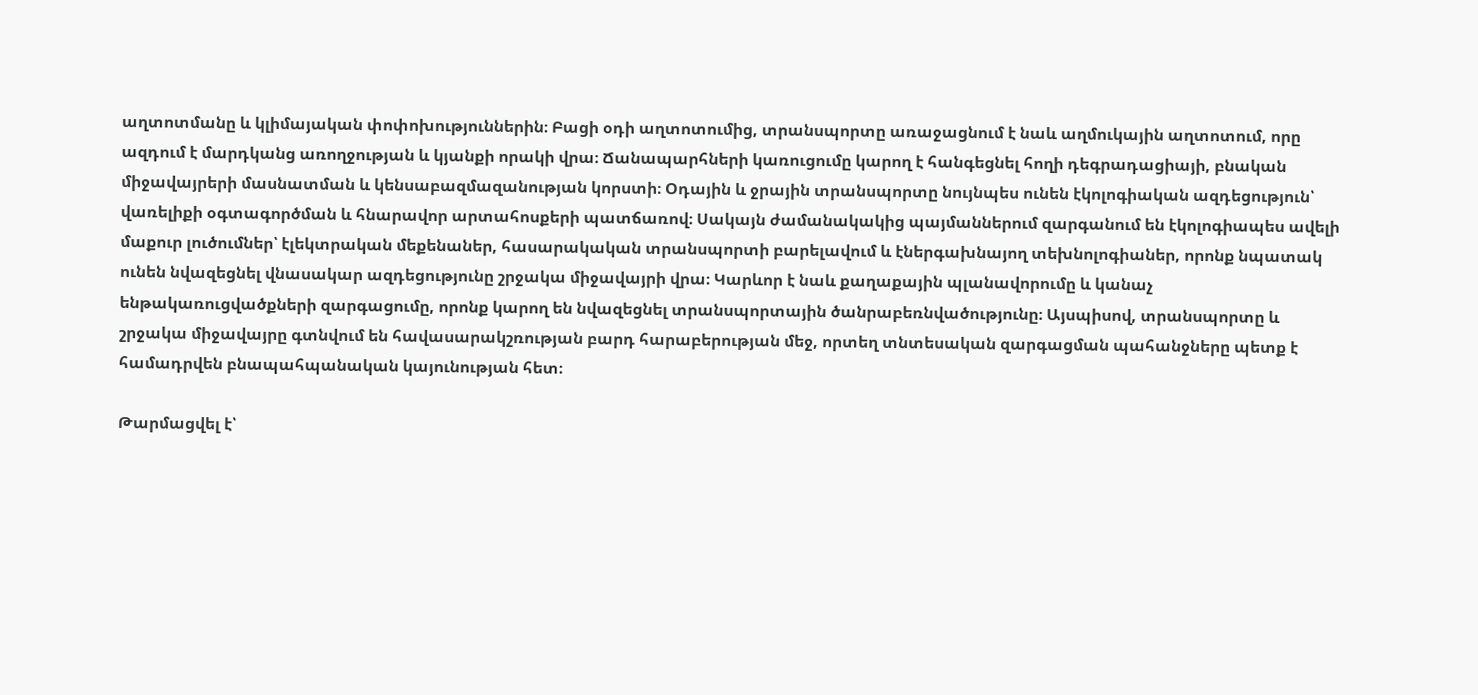աղտոտմանը և կլիմայական փոփոխություններին։ Բացի օդի աղտոտումից, տրանսպորտը առաջացնում է նաև աղմուկային աղտոտում, որը ազդում է մարդկանց առողջության և կյանքի որակի վրա։ Ճանապարհների կառուցումը կարող է հանգեցնել հողի դեգրադացիայի, բնական միջավայրերի մասնատման և կենսաբազմազանության կորստի։ Օդային և ջրային տրանսպորտը նույնպես ունեն էկոլոգիական ազդեցություն՝ վառելիքի օգտագործման և հնարավոր արտահոսքերի պատճառով։ Սակայն ժամանակակից պայմաններում զարգանում են էկոլոգիապես ավելի մաքուր լուծումներ՝ էլեկտրական մեքենաներ, հասարակական տրանսպորտի բարելավում և էներգախնայող տեխնոլոգիաներ, որոնք նպատակ ունեն նվազեցնել վնասակար ազդեցությունը շրջակա միջավայրի վրա։ Կարևոր է նաև քաղաքային պլանավորումը և կանաչ ենթակառուցվածքների զարգացումը, որոնք կարող են նվազեցնել տրանսպորտային ծանրաբեռնվածությունը։ Այսպիսով, տրանսպորտը և շրջակա միջավայրը գտնվում են հավասարակշռության բարդ հարաբերության մեջ, որտեղ տնտեսական զարգացման պահանջները պետք է համադրվեն բնապահպանական կայունության հետ։

Թարմացվել է՝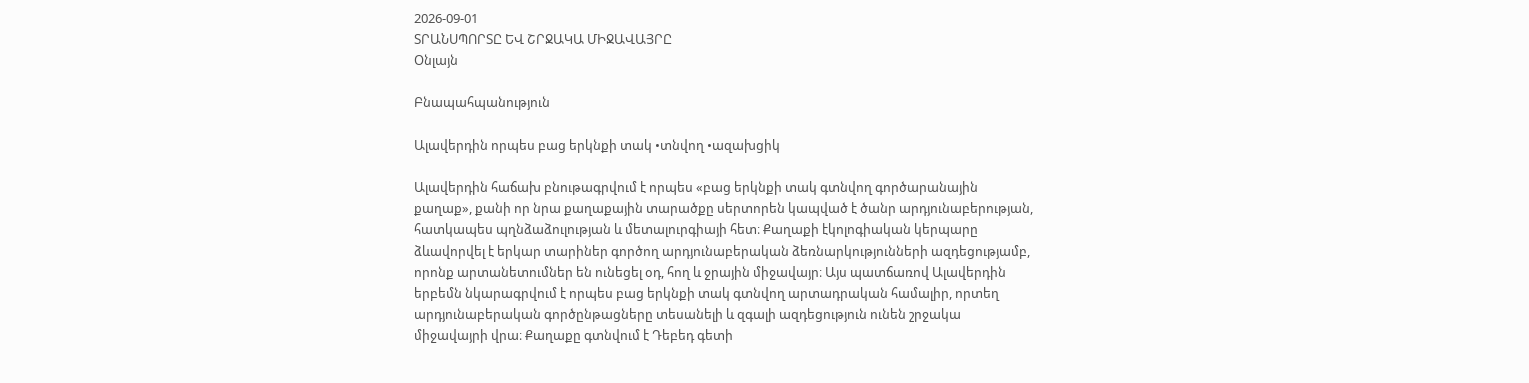2026-09-01
ՏՐԱՆՍՊՈՐՏԸ ԵՎ ՇՐՋԱԿԱ ՄԻՋԱՎԱՅՐԸ
Օնլայն

Բնապահպանություն

Ալավերդին որպես բաց երկնքի տակ •տնվող •ազախցիկ

Ալավերդին հաճախ բնութագրվում է որպես «բաց երկնքի տակ գտնվող գործարանային քաղաք», քանի որ նրա քաղաքային տարածքը սերտորեն կապված է ծանր արդյունաբերության, հատկապես պղնձաձուլության և մետալուրգիայի հետ։ Քաղաքի էկոլոգիական կերպարը ձևավորվել է երկար տարիներ գործող արդյունաբերական ձեռնարկությունների ազդեցությամբ, որոնք արտանետումներ են ունեցել օդ, հող և ջրային միջավայր։ Այս պատճառով Ալավերդին երբեմն նկարագրվում է որպես բաց երկնքի տակ գտնվող արտադրական համալիր, որտեղ արդյունաբերական գործընթացները տեսանելի և զգալի ազդեցություն ունեն շրջակա միջավայրի վրա։ Քաղաքը գտնվում է Դեբեդ գետի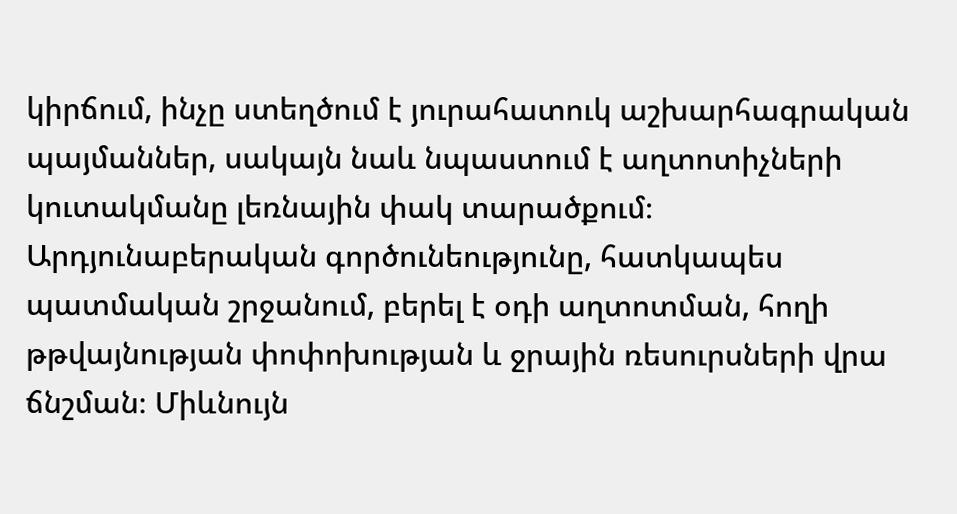կիրճում, ինչը ստեղծում է յուրահատուկ աշխարհագրական պայմաններ, սակայն նաև նպաստում է աղտոտիչների կուտակմանը լեռնային փակ տարածքում։ Արդյունաբերական գործունեությունը, հատկապես պատմական շրջանում, բերել է օդի աղտոտման, հողի թթվայնության փոփոխության և ջրային ռեսուրսների վրա ճնշման։ Միևնույն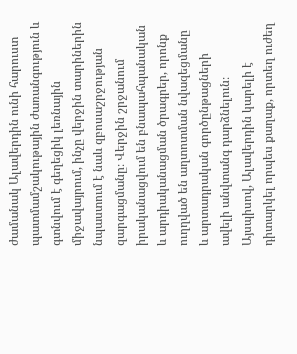ժամանակ Ալավերդին ունի հարուստ պատմամշակութային ժառանգություն և գտնվում է գեղեցիկ լեռնային միջավայրում, ինչը վերջին տարիներին նպաստում է նաև զբոսաշրջության զարգացմանը։ Վերջին շրջանում իրականացվում են բնապահպանական և արդիականացման ծրագրեր, որոնք ուղղված են աղտոտման նվազեցմանը և արտադրական գործընթացների ավելի անվտանգ դարձնելուն։ Այսպիսով, Ալավերդին կարելի է դիտարկել որպես քաղաք, որտեղ ուժեղ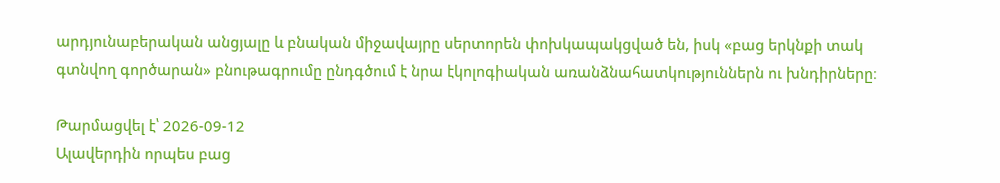արդյունաբերական անցյալը և բնական միջավայրը սերտորեն փոխկապակցված են, իսկ «բաց երկնքի տակ գտնվող գործարան» բնութագրումը ընդգծում է նրա էկոլոգիական առանձնահատկություններն ու խնդիրները։

Թարմացվել է՝ 2026-09-12
Ալավերդին որպես բաց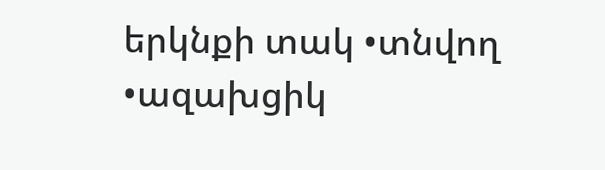երկնքի տակ •տնվող •ազախցիկ